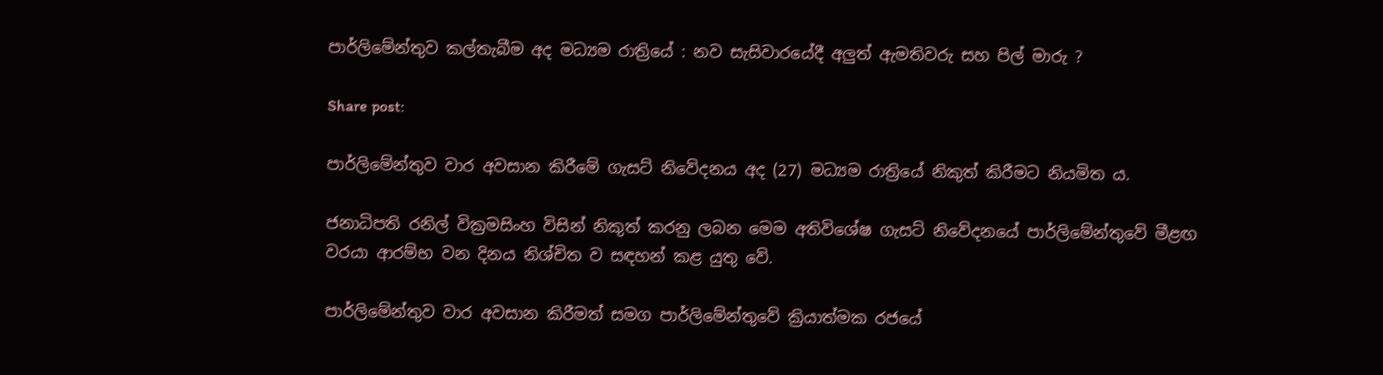පාර්ලිමේන්තුව කල්තැබීම අද මධ්‍යම රාත්‍රියේ : නව සැසිවාරයේදී අලුත් ඇමතිවරු සහ පිල් මාරු ?

Share post:

පාර්ලිමේන්තුව වාර අවසාන කිරීමේ ගැසට් නිවේදනය අද (27) මධ්‍යම රාත්‍රියේ නිකුත් කිරීමට නියමිත ය.

ජනාධිපති රනිල් වික්‍රමසිංහ විසින් නිකුත් කරනු ලබන මෙම අතිවිශේෂ ගැසට් නිවේදනයේ පාර්ලිමේන්තුවේ මීළඟ වරයා ආරම්භ වන දිනය නිශ්චිත ව සඳහන් කළ යුතු වේ.

පාර්ලිමේන්තුව වාර අවසාන කිරීමත් සමග පාර්ලිමේන්තුවේ ක්‍රියාත්මක රජයේ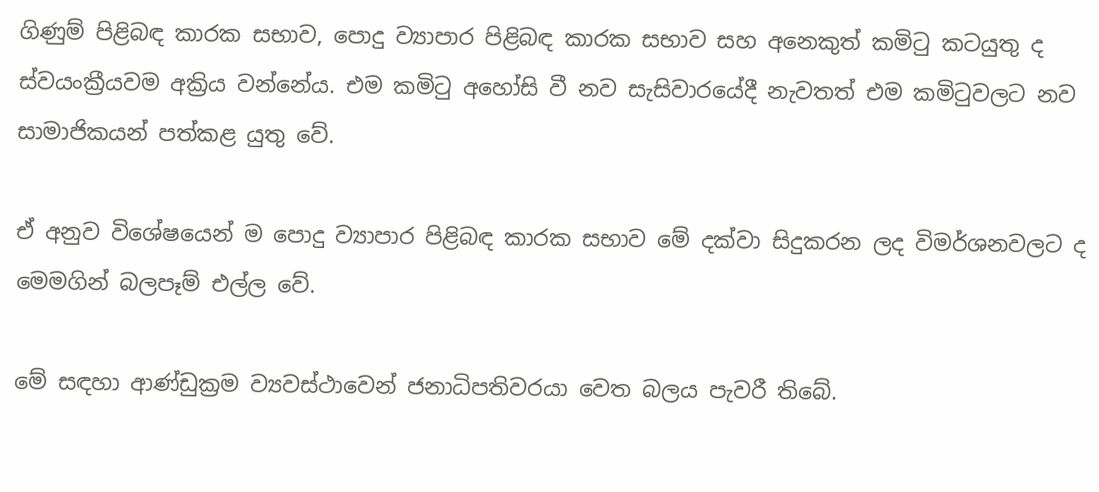ගිණුම් පිළිබඳ කාරක සභාව, පොදු ව්‍යාපාර පිළිබඳ කාරක සභාව සහ අනෙකුත් කමිටු කටයුතු ද ස්වයංක්‍රීයවම අක්‍රිය වන්නේය. එම කමිටු අහෝසි වී නව සැසිවාරයේදී නැවතත් එම කමිටුවලට නව සාමාජිකයන් පත්කළ යුතු වේ.

ඒ අනුව විශේෂයෙන් ම පොදු ව්‍යාපාර පිළිබඳ කාරක සභාව මේ දක්වා සිදුකරන ලද විමර්ශනවලට ද මෙමගින් බලපෑම් එල්ල වේ.

මේ සඳහා ආණ්ඩුක්‍රම ව්‍යවස්ථාවෙන් ජනාධිපතිවරයා වෙත බලය පැවරී තිබේ.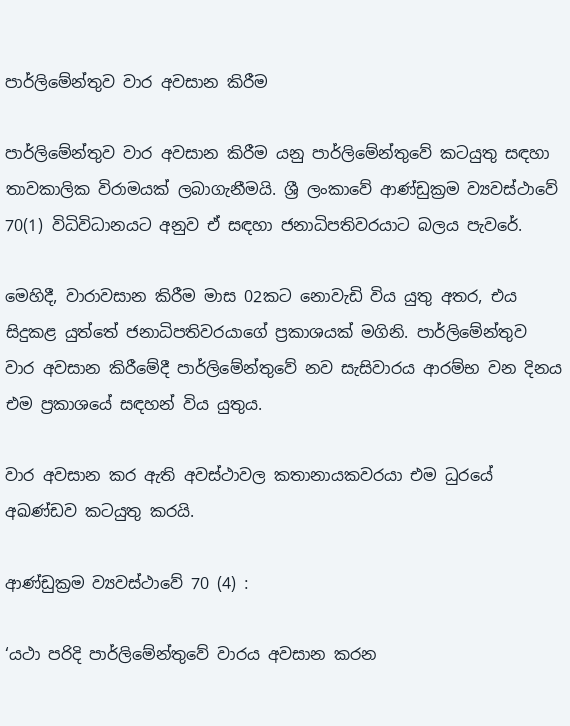පාර්ලිමේන්තුව වාර අවසාන කිරීම

පාර්ලිමේන්තුව වාර අවසාන කිරීම යනු පාර්ලිමේන්තුවේ කටයුතු සඳහා තාවකාලික විරාමයක් ලබාගැනීමයි. ශ්‍රී ලංකාවේ ආණ්ඩුක්‍රම ව්‍යවස්ථාවේ 70(1) විධිවිධානයට අනුව ඒ සඳහා ජනාධිපතිවරයාට බලය පැවරේ.

මෙහිදී, වාරාවසාන කිරීම මාස 02කට නොවැඩි විය යුතු අතර, එය සිදුකළ යුත්තේ ජනාධිපතිවරයාගේ ප්‍රකාශයක් මගිනි. පාර්ලිමේන්තුව වාර අවසාන කිරීමේදී පාර්ලිමේන්තුවේ නව සැසිවාරය ආරම්භ වන දිනය එම ප්‍රකාශයේ සඳහන් විය යුතුය.

වාර අවසාන කර ඇති අවස්ථාවල කතානායකවරයා එම ධුරයේ අඛණ්ඩව කටයුතු කරයි.

ආණ්ඩුක්‍රම ව්‍යවස්ථාවේ 70 (4) :

‘යථා පරිදි පාර්ලිමේන්තුවේ වාරය අවසාන කරන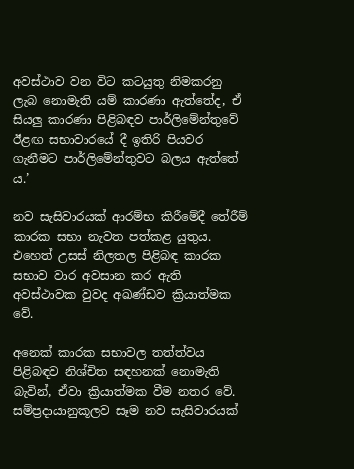අවස්ථාව වන විට කටයුතු නිමකරනු ලැබ නොමැති යම් කාරණා ඇත්තේද, ඒ සියලු කාරණා පිළිබඳව පාර්ලිමේන්තුවේ ඊළඟ සභාවාරයේ දී ඉතිරි පියවර ගැනීමට පාර්ලිමේන්තුවට බලය ඇත්තේ ය.’

නව සැසිවාරයක් ආරම්භ කිරීමේදී තේරීම් කාරක සභා නැවත පත්කළ යුතුය. එහෙත් උසස් නිලතල පිළිබඳ කාරක සභාව වාර අවසාන කර ඇති අවස්ථාවක වුවද අඛණ්ඩව ක්‍රියාත්මක වේ.

අනෙක් කාරක සභාවල තත්ත්වය පිළිබඳව නිශ්චිත සඳහනක් නොමැති බැවින්, ඒවා ක්‍රියාත්මක වීම නතර වේ. සම්ප්‍රදායානුකූලව සෑම නව සැසිවාරයක්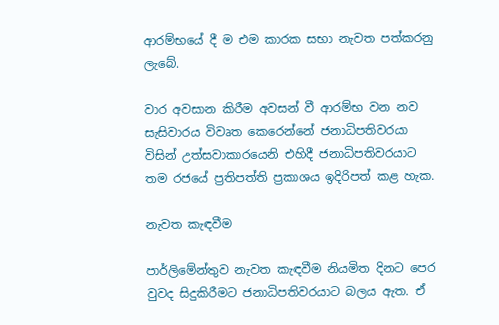ආරම්භයේ දී ම එම කාරක සභා නැවත පත්කරනු ලැබේ.

වාර අවසාන කිරීම අවසන් වී ආරම්භ වන නව සැසිවාරය විවෘත කෙරෙන්නේ ජනාධිපතිවරයා විසින් උත්සවාකාරයෙනි එහිදී ජනාධිපතිවරයාට තම රජයේ ප්‍රතිපත්ති ප්‍රකාශය ඉදිරිපත් කළ හැක.

නැවත කැඳවීම

පාර්ලිමේන්තුව නැවත කැඳවීම නියමිත දිනට පෙර වුවද සිදුකිරීමට ජනාධිපතිවරයාට බලය ඇත. ඒ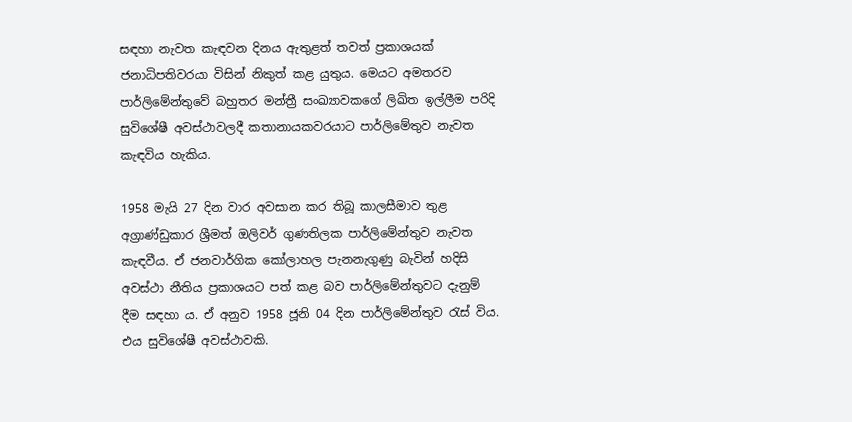සඳහා නැවත කැඳවන දිනය ඇතුළත් තවත් ප්‍රකාශයක් ජනාධිපතිවරයා විසින් නිකුත් කළ යුතුය. මෙයට අමතරව පාර්ලිමේන්තුවේ බහුතර මන්ත්‍රී සංඛ්‍යාවකගේ ලිඛිත ඉල්ලීම පරිදි සුවිශේෂී අවස්ථාවලදී කතානායකවරයාට පාර්ලිමේතුව නැවත කැඳවිය හැකිය.

1958 මැයි 27 දින වාර අවසාන කර තිබූ කාලසීමාව තුළ අග්‍රාණ්ඩුකාර ශ්‍රීමත් ඔලිවර් ගුණතිලක පාර්ලිමේන්තුව නැවත කැඳවීය. ඒ ජනවාර්ගික කෝලාහල පැනනැගුණු බැවින් හදිසි අවස්ථා නීතිය ප්‍රකාශයට පත් කළ බව පාර්ලිමේන්තුවට දැනුම් දීම සඳහා ය. ඒ අනුව 1958 ජූනි 04 දින පාර්ලිමේන්තුව රැස් විය. එය සුවිශේෂී අවස්ථාවකි.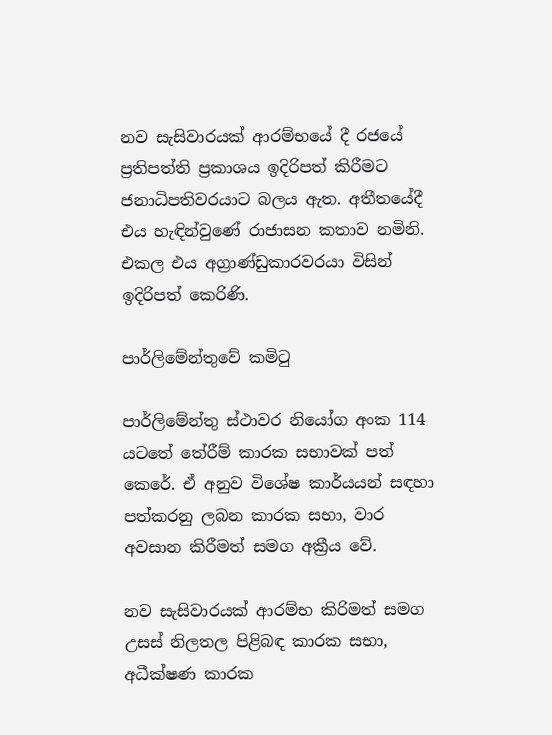නව සැසිවාරයක් ආරම්භයේ දී රජයේ ප්‍රතිපත්ති ප්‍රකාශය ඉදිරිපත් කිරීමට ජනාධිපතිවරයාට බලය ඇත. අතීතයේදී එය හැඳින්වුණේ රාජාසන කතාව නමිනි. එකල එය අග්‍රාණ්ඩුකාරවරයා විසින් ඉදිරිපත් කෙරිණි.

පාර්ලිමේන්තුවේ කමිටු

පාර්ලිමේන්තු ස්ථාවර නියෝග අංක 114 යටතේ තේරීම් කාරක සභාවක් පත් කෙරේ. ඒ අනුව විශේෂ කාර්යයන් සඳහා පත්කරනු ලබන කාරක සභා, වාර අවසාන කිරීමත් සමග අක්‍රීය වේ.

නව සැසිවාරයක් ආරම්භ කිරිමත් සමග උසස් නිලතල පිළිබඳ කාරක සභා, අධීක්ෂණ කාරක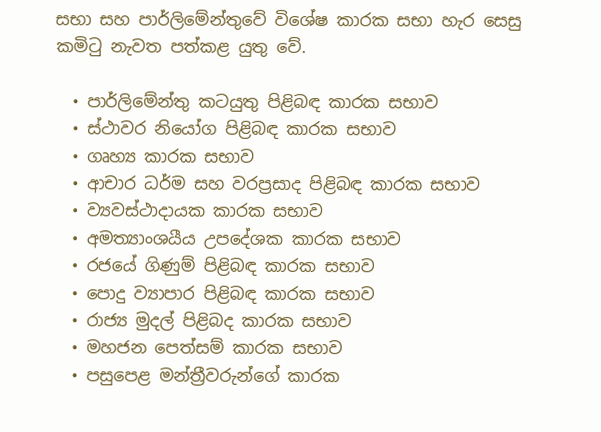සභා සහ පාර්ලිමේන්තුවේ විශේෂ කාරක සභා හැර සෙසු කමිටු නැවත පත්කළ යුතු වේ.

  • පාර්ලිමේන්තු කටයුතු පිළිබඳ කාරක සභාව
  • ස්ථාවර නියෝග පිළිබඳ කාරක සභාව
  • ගෘහ්‍ය කාරක සභාව
  • ආචාර ධර්ම සහ වරප්‍රසාද පිළිබඳ කාරක සභාව
  • ව්‍යවස්ථාදායක කාරක සභාව
  • අමත්‍යාංශයීය උපදේශක කාරක සභාව
  • රජයේ ගිණුම් පිළිබඳ කාරක සභාව
  • පොදු ව්‍යාපාර පිළිබඳ කාරක සභාව
  • රාජ්‍ය මුදල් පිළිබද කාරක සභාව
  • මහජන පෙත්සම් කාරක සභාව
  • පසුපෙළ මන්ත්‍රීවරුන්ගේ කාරක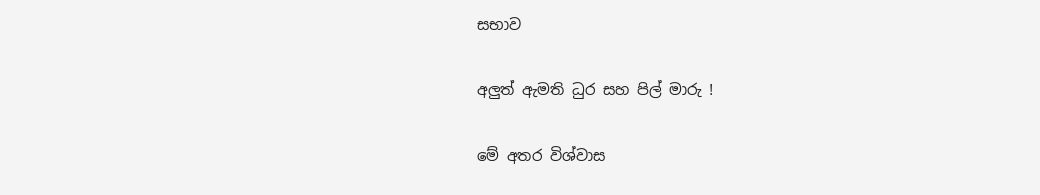සභාව

අලුත් ඇමති ධුර සහ පිල් මාරු !

මේ අතර විශ්වාස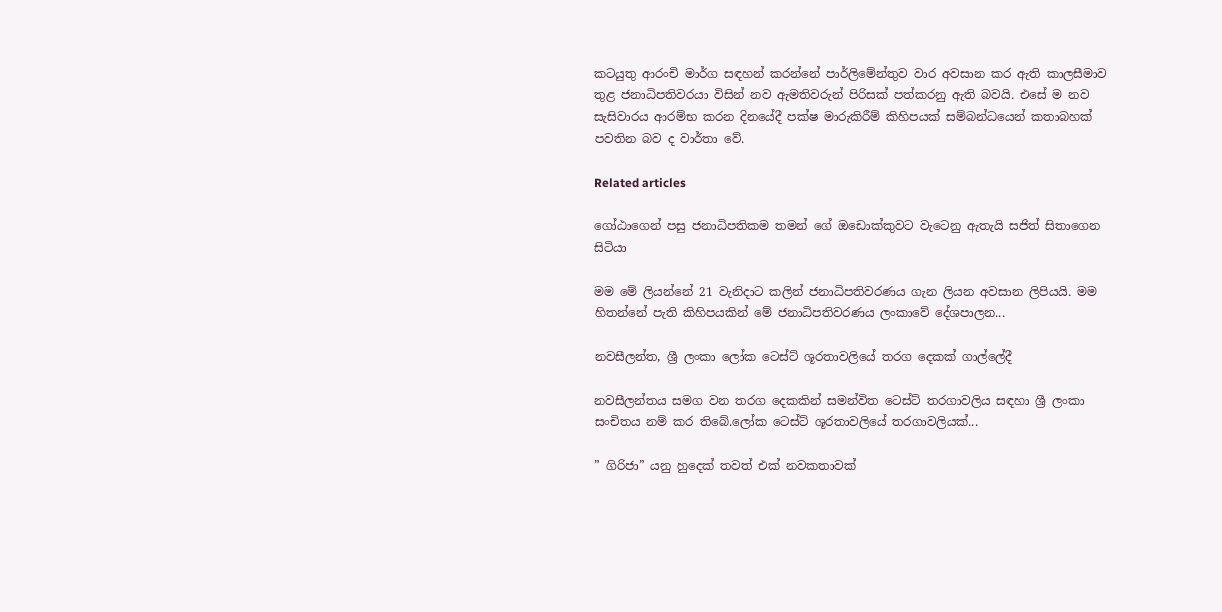කටයුතු ආරංචි මාර්ග සඳහන් කරන්නේ පාර්ලිමේන්තුව වාර අවසාන කර ඇති කාලසීමාව තුළ ජනාධිපතිවරයා විසින් නව ඇමතිවරුන් පිරිසක් පත්කරනු ඇති බවයි. එසේ ම නව සැසිවාරය ආරම්භ කරන දිනයේදී පක්ෂ මාරුකිරීම් කිහිපයක් සම්බන්ධයෙන් කතාබහක් පවතින බව ද වාර්තා වේ.

Related articles

ගෝඨාගෙන් පසු ජනාධිපතිකම තමන් ගේ ඔඩොක්කුවට වැටෙනු ඇතැයි සජිත් සිතාගෙන සිටියා

මම මේ ලියන්නේ 21 වැනිදාට කලින් ජනාධිපතිවරණය ගැන ලියන අවසාන ලිපියයි. මම හිතන්නේ පැති කිහිපයකින් මේ ජනාධිපතිවරණය ලංකාවේ දේශපාලන...

නවසීලන්ත, ශ්‍රී ලංකා ලෝක ටෙස්ට් ශූරතාවලියේ තරග දෙකක් ගාල්ලේදී

නවසීලන්තය සමග වන තරග දෙකකින් සමන්විත ටෙස්ට් තරගාවලිය සඳහා ශ්‍රී ලංකා සංචිතය නම් කර තිබේ.ලෝක ටෙස්ට් ශූරතාවලියේ තරගාවලියක්...

” ගිරිජා” යනු හුදෙක් තවත් එක් නවකතාවක්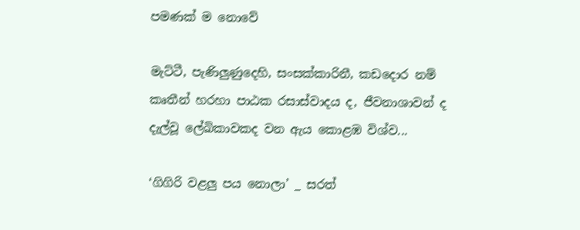පමණක් ම නොවේ

මැට්ටී, පැණිලුණුදෙහි, සංසක්කාරිනී, කඩදොර නම් කෘතීන් හරහා පාඨක රසාස්වාදය ද, ජීවනාශාවන් ද දැල්වූ ලේඛිකාවකද වන ඇය කොළඹ විශ්ව...

‘ගිගිරි වළලු පය නොලා’ _ සරත්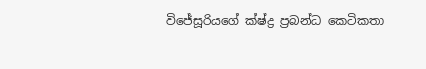විජේසූරියගේ ක්ෂ්ද්‍ර ප්‍රබන්ධ කෙටිකතා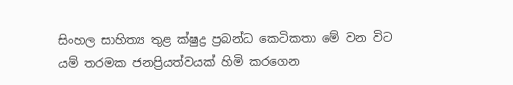සිංහල සාහිත්‍ය තුළ ක්ෂුද්‍ර ප්‍රබන්ධ කෙටිකතා මේ වන විට යම් තරමක ජනප්‍රියත්වයක් හිමි කරගෙන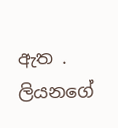ඇත . ලියනගේ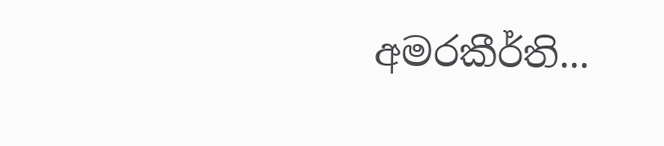අමරකීර්ති...